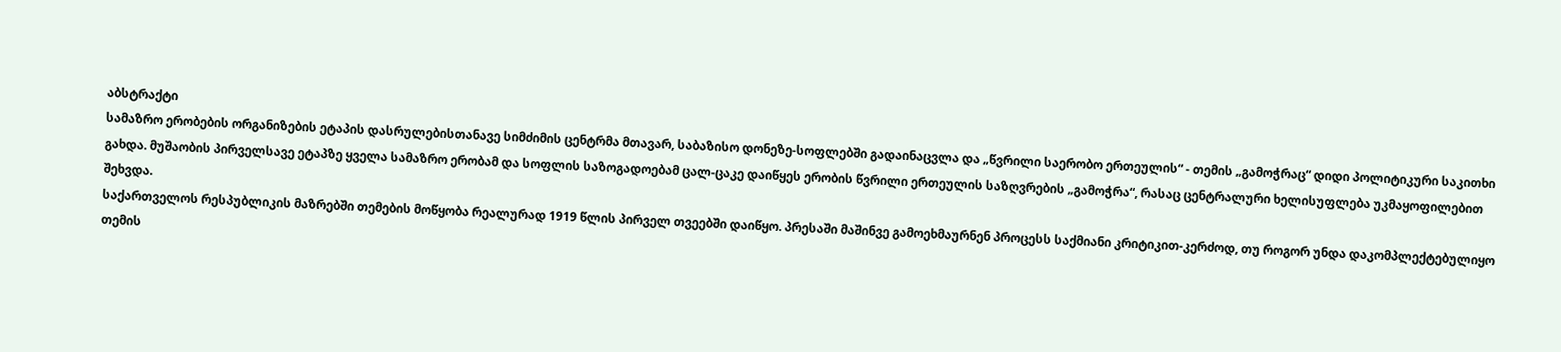აბსტრაქტი
სამაზრო ერობების ორგანიზების ეტაპის დასრულებისთანავე სიმძიმის ცენტრმა მთავარ, საბაზისო დონეზე-სოფლებში გადაინაცვლა და „წვრილი საერობო ერთეულის“ - თემის „გამოჭრაც“ დიდი პოლიტიკური საკითხი გახდა. მუშაობის პირველსავე ეტაპზე ყველა სამაზრო ერობამ და სოფლის საზოგადოებამ ცალ-ცაკე დაიწყეს ერობის წვრილი ერთეულის საზღვრების „გამოჭრა“, რასაც ცენტრალური ხელისუფლება უკმაყოფილებით შეხვდა.
საქართველოს რესპუბლიკის მაზრებში თემების მოწყობა რეალურად 1919 წლის პირველ თვეებში დაიწყო. პრესაში მაშინვე გამოეხმაურნენ პროცესს საქმიანი კრიტიკით-კერძოდ, თუ როგორ უნდა დაკომპლექტებულიყო თემის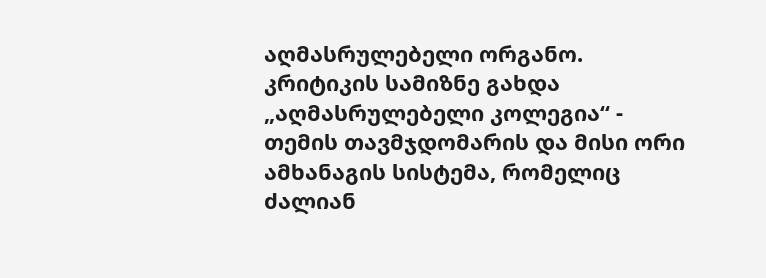აღმასრულებელი ორგანო. კრიტიკის სამიზნე გახდა „აღმასრულებელი კოლეგია“ - თემის თავმჯდომარის და მისი ორი ამხანაგის სისტემა, რომელიც ძალიან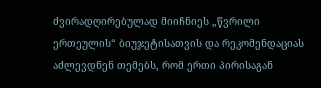ძვირადღირებულად მიიჩნიეს „წვრილი ერთეულის“ ბიუჯეტისათვის და რეკომენდაციას აძლევდნენ თემებს, რომ ერთი პირისაგან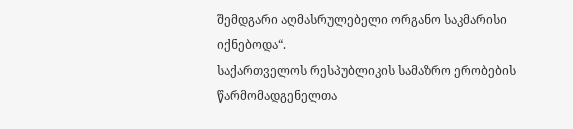შემდგარი აღმასრულებელი ორგანო საკმარისი იქნებოდა“.
საქართველოს რესპუბლიკის სამაზრო ერობების წარმომადგენელთა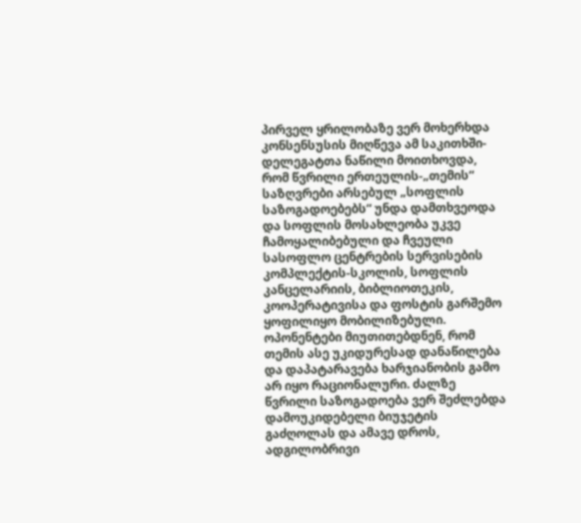პირველ ყრილობაზე ვერ მოხერხდა კონსენსუსის მიღწევა ამ საკითხში-დელეგატთა ნაწილი მოითხოვდა, რომ წვრილი ერთეულის-„თემის“ საზღვრები არსებულ „სოფლის საზოგადოებებს“ უნდა დამთხვეოდა და სოფლის მოსახლეობა უკვე ჩამოყალიბებული და ჩვეული სასოფლო ცენტრების სერვისების კომპლექტის-სკოლის, სოფლის კანცელარიის, ბიბლიოთეკის, კოოპერატივისა და ფოსტის გარშემო ყოფილიყო მობილიზებული. ოპონენტები მიუთითებდნენ, რომ თემის ასე უკიდურესად დანაწილება და დაპატარავება ხარჯიანობის გამო არ იყო რაციონალური. ძალზე წვრილი საზოგადოება ვერ შეძლებდა დამოუკიდებელი ბიუჯეტის გაძღოლას და ამავე დროს, ადგილობრივი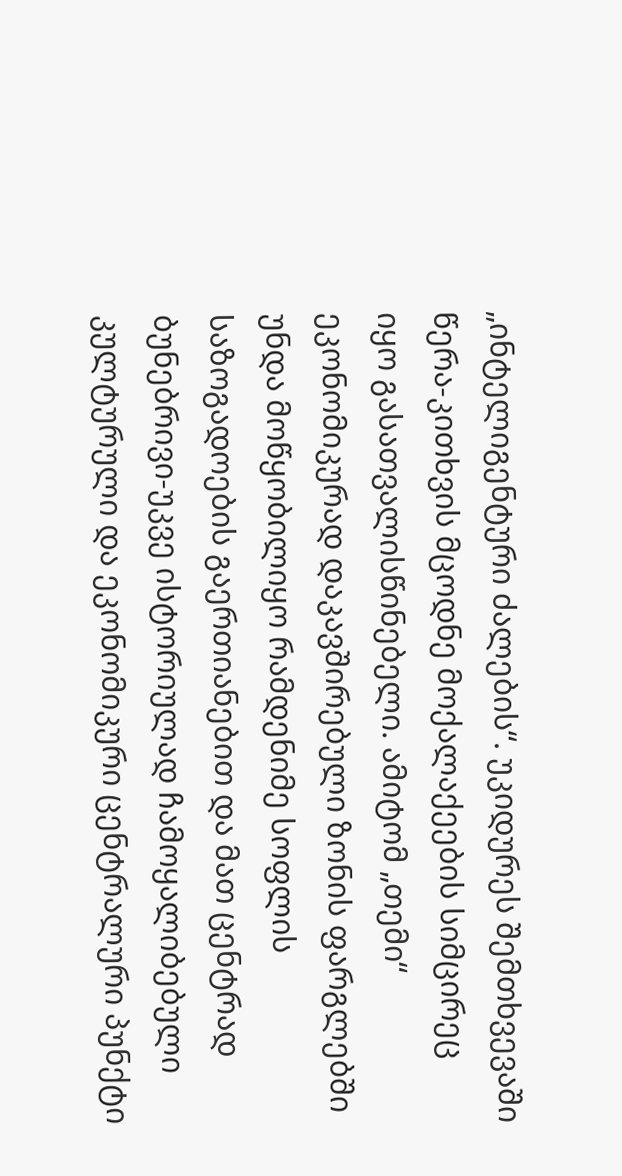„ინტელიგენტური ძალების“. უკიდურეს შემთხვევაში წერა-კითხვის მცოდნე მოქალაქეების სიმცირეც იყო გასათვალისწინებელი. ამიტომ „თემი“ ეკონომიკურად დაკავშირებული ზონის ფარგლებში უნდა მოწყობილიყო რამდენიმე სოფლის საზოგადოების გაერთიანებით და მათ ცენტრად ბუნებრივი-უკვე ისტორიულად ჩამოყალიბებული კულტურული და ეკონომიკური ცენტრალური პუნქტი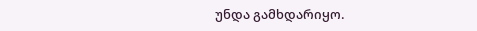უნდა გამხდარიყო.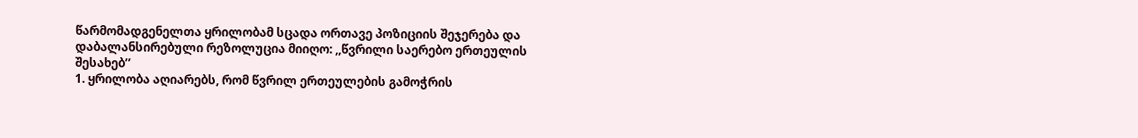წარმომადგენელთა ყრილობამ სცადა ორთავე პოზიციის შეჯერება და დაბალანსირებული რეზოლუცია მიიღო: ,,წვრილი საერებო ერთეულის შესახებ’’
1. ყრილობა აღიარებს, რომ წვრილ ერთეულების გამოჭრის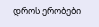დროს ერობები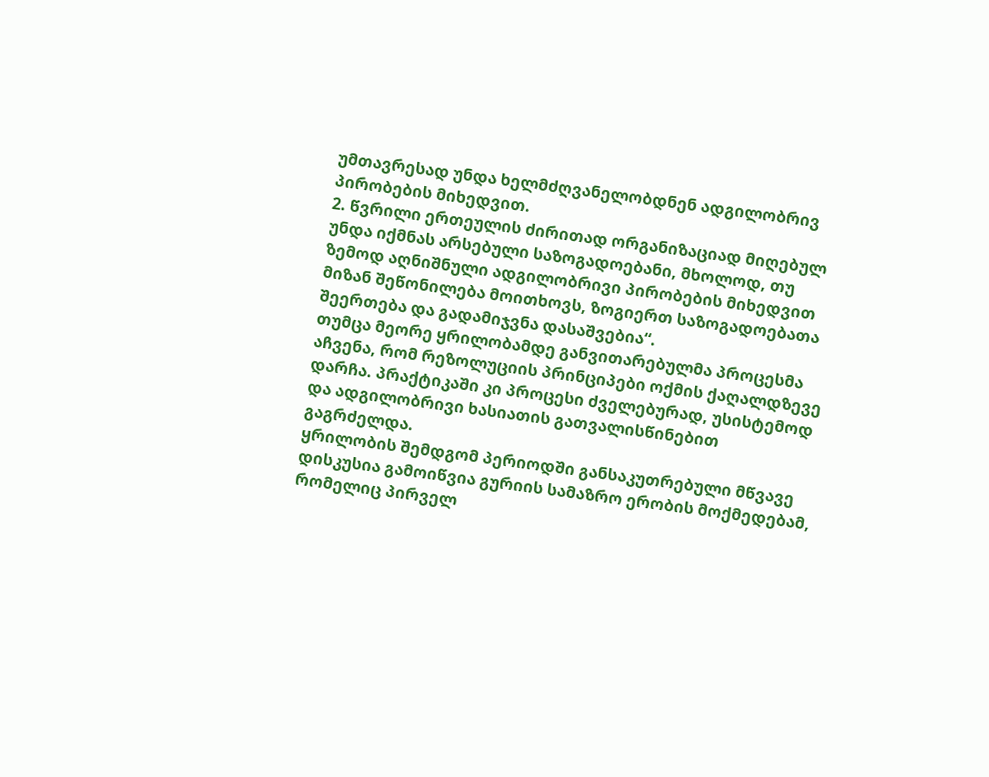უმთავრესად უნდა ხელმძღვანელობდნენ ადგილობრივ პირობების მიხედვით.
2. წვრილი ერთეულის ძირითად ორგანიზაციად მიღებულ უნდა იქმნას არსებული საზოგადოებანი, მხოლოდ, თუ ზემოდ აღნიშნული ადგილობრივი პირობების მიხედვით მიზან შეწონილება მოითხოვს, ზოგიერთ საზოგადოებათა შეერთება და გადამიჯვნა დასაშვებია“.
თუმცა მეორე ყრილობამდე განვითარებულმა პროცესმა აჩვენა, რომ რეზოლუციის პრინციპები ოქმის ქაღალდზევე დარჩა. პრაქტიკაში კი პროცესი ძველებურად, უსისტემოდ და ადგილობრივი ხასიათის გათვალისწინებით გაგრძელდა.
ყრილობის შემდგომ პერიოდში განსაკუთრებული მწვავე დისკუსია გამოიწვია გურიის სამაზრო ერობის მოქმედებამ, რომელიც პირველ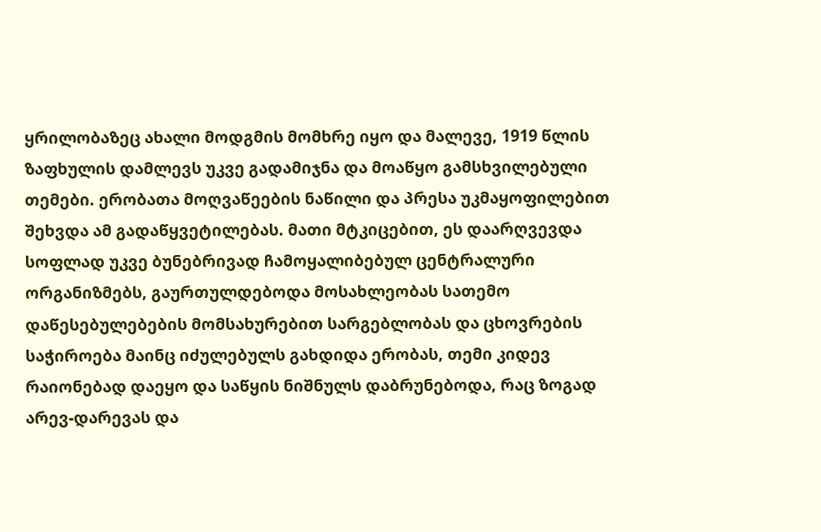ყრილობაზეც ახალი მოდგმის მომხრე იყო და მალევე, 1919 წლის ზაფხულის დამლევს უკვე გადამიჯნა და მოაწყო გამსხვილებული თემები. ერობათა მოღვაწეების ნაწილი და პრესა უკმაყოფილებით შეხვდა ამ გადაწყვეტილებას. მათი მტკიცებით, ეს დაარღვევდა სოფლად უკვე ბუნებრივად ჩამოყალიბებულ ცენტრალური ორგანიზმებს, გაურთულდებოდა მოსახლეობას სათემო დაწესებულებების მომსახურებით სარგებლობას და ცხოვრების საჭიროება მაინც იძულებულს გახდიდა ერობას, თემი კიდევ რაიონებად დაეყო და საწყის ნიშნულს დაბრუნებოდა, რაც ზოგად არევ-დარევას და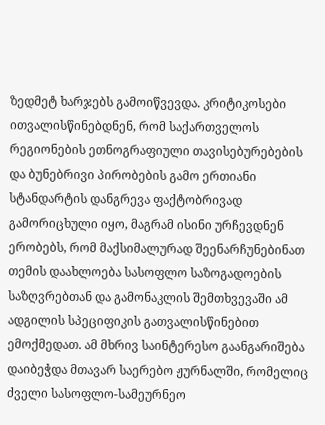ზედმეტ ხარჯებს გამოიწვევდა. კრიტიკოსები ითვალისწინებდნენ, რომ საქართველოს რეგიონების ეთნოგრაფიული თავისებურებების და ბუნებრივი პირობების გამო ერთიანი სტანდარტის დანგრევა ფაქტობრივად გამორიცხული იყო, მაგრამ ისინი ურჩევდნენ ერობებს, რომ მაქსიმალურად შეენარჩუნებინათ თემის დაახლოება სასოფლო საზოგადოების საზღვრებთან და გამონაკლის შემთხვევაში ამ ადგილის სპეციფიკის გათვალისწინებით ემოქმედათ. ამ მხრივ საინტერესო გაანგარიშება დაიბეჭდა მთავარ საერებო ჟურნალში, რომელიც ძველი სასოფლო-სამეურნეო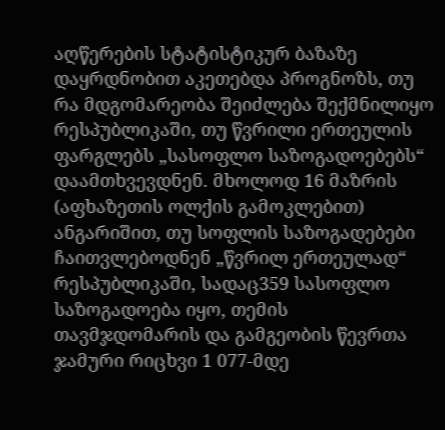აღწერების სტატისტიკურ ბაზაზე დაყრდნობით აკეთებდა პროგნოზს, თუ რა მდგომარეობა შეიძლება შექმნილიყო რესპუბლიკაში, თუ წვრილი ერთეულის ფარგლებს „სასოფლო საზოგადოებებს“ დაამთხვევდნენ. მხოლოდ 16 მაზრის (აფხაზეთის ოლქის გამოკლებით) ანგარიშით, თუ სოფლის საზოგადებები ჩაითვლებოდნენ „წვრილ ერთეულად“ რესპუბლიკაში, სადაც359 სასოფლო საზოგადოება იყო, თემის თავმჯდომარის და გამგეობის წევრთა ჯამური რიცხვი 1 077-მდე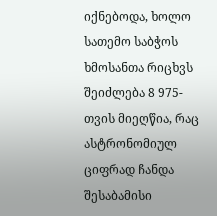იქნებოდა, ხოლო სათემო საბჭოს ხმოსანთა რიცხვს შეიძლება 8 975-თვის მიეღწია, რაც ასტრონომიულ ციფრად ჩანდა შესაბამისი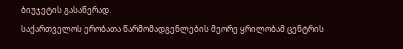ბიუჯეტის გასაწერად.
საქართველოს ერობათა წარმომადგენლების მეორე ყრილობამ ცენტრის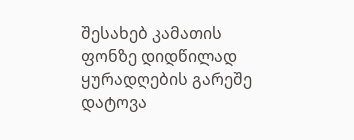შესახებ კამათის ფონზე დიდწილად ყურადღების გარეშე დატოვა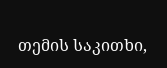თემის საკითხი,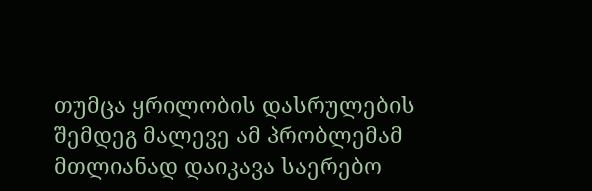თუმცა ყრილობის დასრულების შემდეგ მალევე ამ პრობლემამ მთლიანად დაიკავა საერებო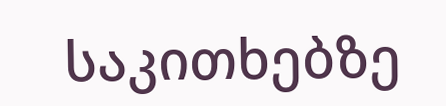საკითხებზე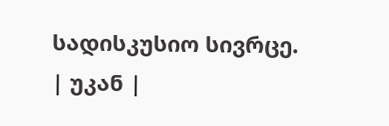სადისკუსიო სივრცე.
| უკან |